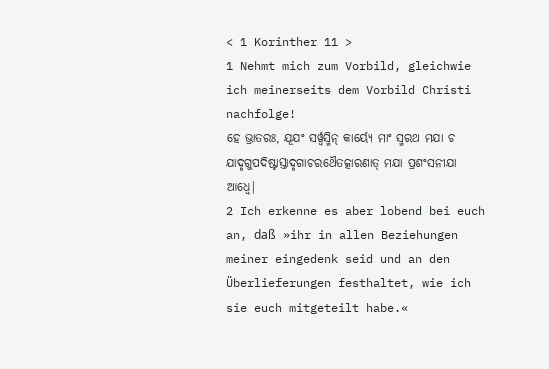< 1 Korinther 11 >
1 Nehmt mich zum Vorbild, gleichwie ich meinerseits dem Vorbild Christi nachfolge!
ହେ ଭ୍ରାତରଃ, ଯୂଯଂ ସର୍ୱ୍ୱସ୍ମିନ୍ କାର୍ୟ୍ୟେ ମାଂ ସ୍ମରଥ ମଯା ଚ ଯାଦୃଗୁପଦିଷ୍ଟାସ୍ତାଦୃଗାଚରଥୈତତ୍କାରଣାତ୍ ମଯା ପ୍ରଶଂସନୀଯା ଆଧ୍ବେ|
2 Ich erkenne es aber lobend bei euch an, daß »ihr in allen Beziehungen meiner eingedenk seid und an den Überlieferungen festhaltet, wie ich sie euch mitgeteilt habe.«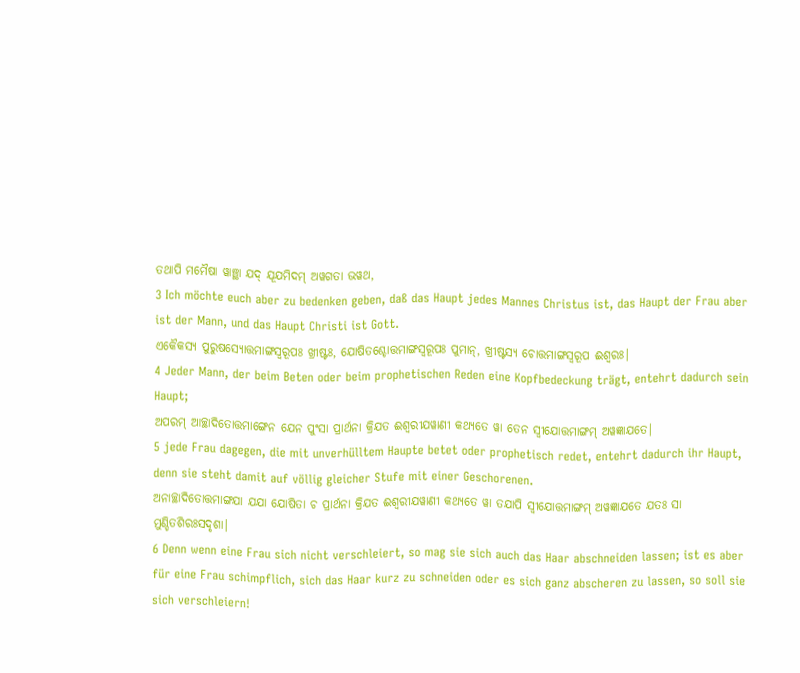ତଥାପି ମମୈଷା ୱାଞ୍ଛା ଯଦ୍ ଯୂଯମିଦମ୍ ଅୱଗତା ଭୱଥ,
3 Ich möchte euch aber zu bedenken geben, daß das Haupt jedes Mannes Christus ist, das Haupt der Frau aber ist der Mann, und das Haupt Christi ist Gott.
ଏକୈକସ୍ୟ ପୁରୁଷସ୍ୟୋତ୍ତମାଙ୍ଗସ୍ୱରୂପଃ ଖ୍ରୀଷ୍ଟଃ, ଯୋଷିତଶ୍ଚୋତ୍ତମାଙ୍ଗସ୍ୱରୂପଃ ପୁମାନ୍, ଖ୍ରୀଷ୍ଟସ୍ୟ ଚୋତ୍ତମାଙ୍ଗସ୍ୱରୂପ ଈଶ୍ୱରଃ|
4 Jeder Mann, der beim Beten oder beim prophetischen Reden eine Kopfbedeckung trägt, entehrt dadurch sein Haupt;
ଅପରମ୍ ଆଚ୍ଛାଦିତୋତ୍ତମାଙ୍ଗେନ ଯେନ ପୁଂସା ପ୍ରାର୍ଥନା କ୍ରିଯତ ଈଶ୍ୱରୀଯୱାଣୀ କଥ୍ୟତେ ୱା ତେନ ସ୍ୱୀଯୋତ୍ତମାଙ୍ଗମ୍ ଅୱଜ୍ଞାଯତେ|
5 jede Frau dagegen, die mit unverhülltem Haupte betet oder prophetisch redet, entehrt dadurch ihr Haupt, denn sie steht damit auf völlig gleicher Stufe mit einer Geschorenen.
ଅନାଚ୍ଛାଦିତୋତ୍ତମାଙ୍ଗଯା ଯଯା ଯୋଷିତା ଚ ପ୍ରାର୍ଥନା କ୍ରିଯତ ଈଶ୍ୱରୀଯୱାଣୀ କଥ୍ୟତେ ୱା ତଯାପି ସ୍ୱୀଯୋତ୍ତମାଙ୍ଗମ୍ ଅୱଜ୍ଞାଯତେ ଯତଃ ସା ମୁଣ୍ଡିତଶିରଃସଦୃଶା|
6 Denn wenn eine Frau sich nicht verschleiert, so mag sie sich auch das Haar abschneiden lassen; ist es aber für eine Frau schimpflich, sich das Haar kurz zu schneiden oder es sich ganz abscheren zu lassen, so soll sie sich verschleiern!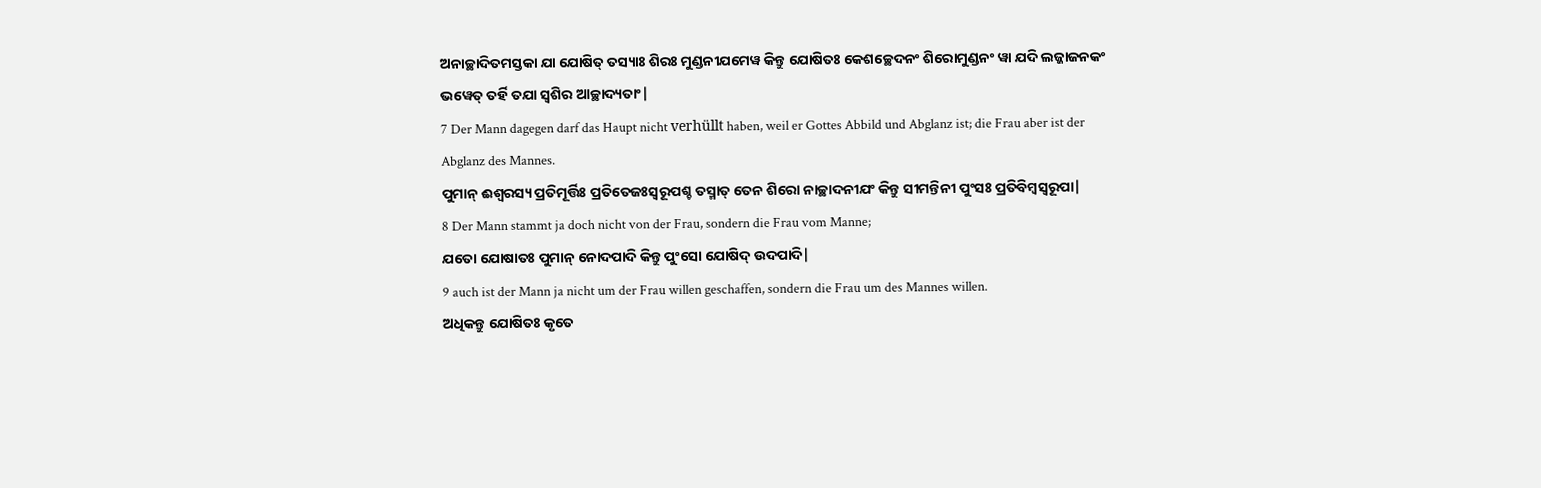ଅନାଚ୍ଛାଦିତମସ୍ତକା ଯା ଯୋଷିତ୍ ତସ୍ୟାଃ ଶିରଃ ମୁଣ୍ଡନୀଯମେୱ କିନ୍ତୁ ଯୋଷିତଃ କେଶଚ୍ଛେଦନଂ ଶିରୋମୁଣ୍ଡନଂ ୱା ଯଦି ଲଜ୍ଜାଜନକଂ ଭୱେତ୍ ତର୍ହି ତଯା ସ୍ୱଶିର ଆଚ୍ଛାଦ୍ୟତାଂ|
7 Der Mann dagegen darf das Haupt nicht verhüllt haben, weil er Gottes Abbild und Abglanz ist; die Frau aber ist der Abglanz des Mannes.
ପୁମାନ୍ ଈଶ୍ୱରସ୍ୟ ପ୍ରତିମୂର୍ତ୍ତିଃ ପ୍ରତିତେଜଃସ୍ୱରୂପଶ୍ଚ ତସ୍ମାତ୍ ତେନ ଶିରୋ ନାଚ୍ଛାଦନୀଯଂ କିନ୍ତୁ ସୀମନ୍ତିନୀ ପୁଂସଃ ପ୍ରତିବିମ୍ବସ୍ୱରୂପା|
8 Der Mann stammt ja doch nicht von der Frau, sondern die Frau vom Manne;
ଯତୋ ଯୋଷାତଃ ପୁମାନ୍ ନୋଦପାଦି କିନ୍ତୁ ପୁଂସୋ ଯୋଷିଦ୍ ଉଦପାଦି|
9 auch ist der Mann ja nicht um der Frau willen geschaffen, sondern die Frau um des Mannes willen.
ଅଧିକନ୍ତୁ ଯୋଷିତଃ କୃତେ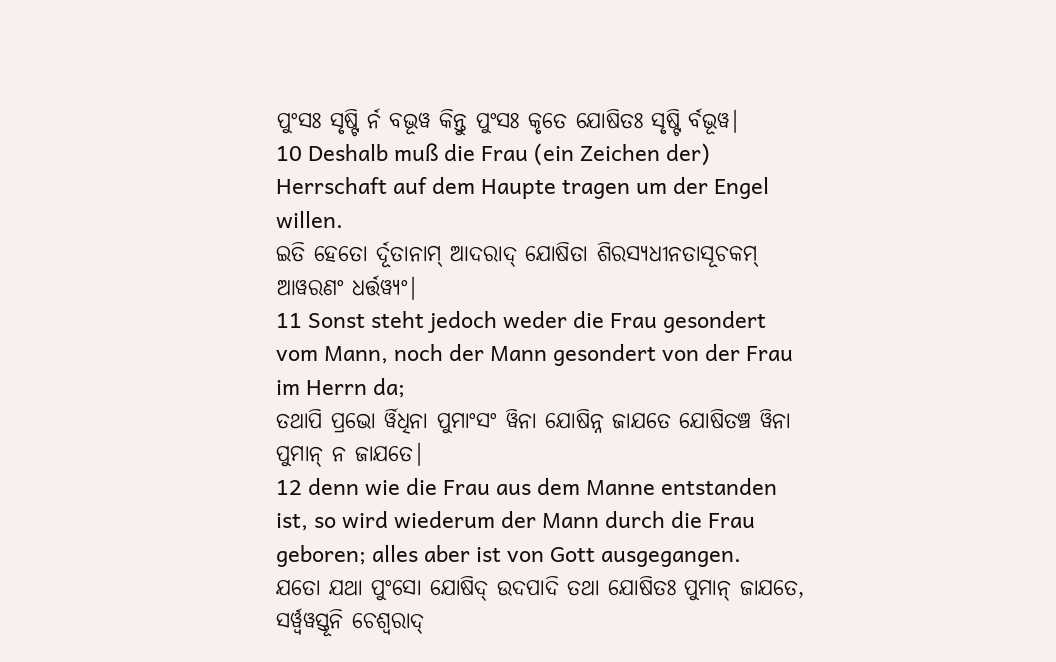ପୁଂସଃ ସୃଷ୍ଟି ର୍ନ ବଭୂୱ କିନ୍ତୁ ପୁଂସଃ କୃତେ ଯୋଷିତଃ ସୃଷ୍ଟି ର୍ବଭୂୱ|
10 Deshalb muß die Frau (ein Zeichen der) Herrschaft auf dem Haupte tragen um der Engel willen.
ଇତି ହେତୋ ର୍ଦୂତାନାମ୍ ଆଦରାଦ୍ ଯୋଷିତା ଶିରସ୍ୟଧୀନତାସୂଚକମ୍ ଆୱରଣଂ ଧର୍ତ୍ତୱ୍ୟଂ|
11 Sonst steht jedoch weder die Frau gesondert vom Mann, noch der Mann gesondert von der Frau im Herrn da;
ତଥାପି ପ୍ରଭୋ ର୍ୱିଧିନା ପୁମାଂସଂ ୱିନା ଯୋଷିନ୍ନ ଜାଯତେ ଯୋଷିତଞ୍ଚ ୱିନା ପୁମାନ୍ ନ ଜାଯତେ|
12 denn wie die Frau aus dem Manne entstanden ist, so wird wiederum der Mann durch die Frau geboren; alles aber ist von Gott ausgegangen.
ଯତୋ ଯଥା ପୁଂସୋ ଯୋଷିଦ୍ ଉଦପାଦି ତଥା ଯୋଷିତଃ ପୁମାନ୍ ଜାଯତେ, ସର୍ୱ୍ୱୱସ୍ତୂନି ଚେଶ୍ୱରାଦ୍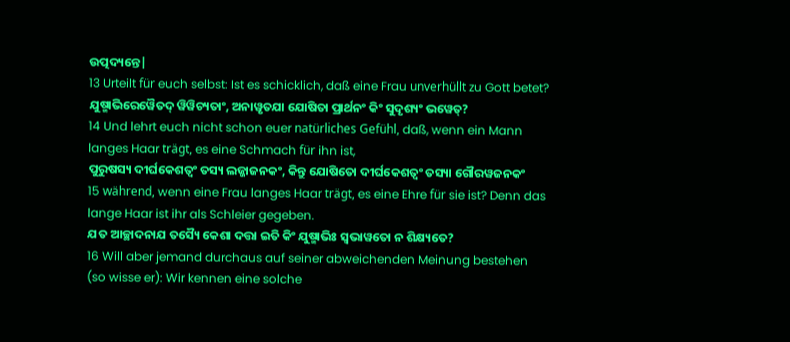ଉତ୍ପଦ୍ୟନ୍ତେ|
13 Urteilt für euch selbst: Ist es schicklich, daß eine Frau unverhüllt zu Gott betet?
ଯୁଷ୍ମାଭିରେୱୈତଦ୍ ୱିୱିଚ୍ୟତାଂ, ଅନାୱୃତଯା ଯୋଷିତା ପ୍ରାର୍ଥନଂ କିଂ ସୁଦୃଶ୍ୟଂ ଭୱେତ୍?
14 Und lehrt euch nicht schon euer natürliches Gefühl, daß, wenn ein Mann langes Haar trägt, es eine Schmach für ihn ist,
ପୁରୁଷସ୍ୟ ଦୀର୍ଘକେଶତ୍ୱଂ ତସ୍ୟ ଲଜ୍ଜାଜନକଂ, କିନ୍ତୁ ଯୋଷିତୋ ଦୀର୍ଘକେଶତ୍ୱଂ ତସ୍ୟା ଗୌରୱଜନକଂ
15 während, wenn eine Frau langes Haar trägt, es eine Ehre für sie ist? Denn das lange Haar ist ihr als Schleier gegeben.
ଯତ ଆଚ୍ଛାଦନାଯ ତସ୍ୟୈ କେଶା ଦତ୍ତା ଇତି କିଂ ଯୁଷ୍ମାଭିଃ ସ୍ୱଭାୱତୋ ନ ଶିକ୍ଷ୍ୟତେ?
16 Will aber jemand durchaus auf seiner abweichenden Meinung bestehen (so wisse er): Wir kennen eine solche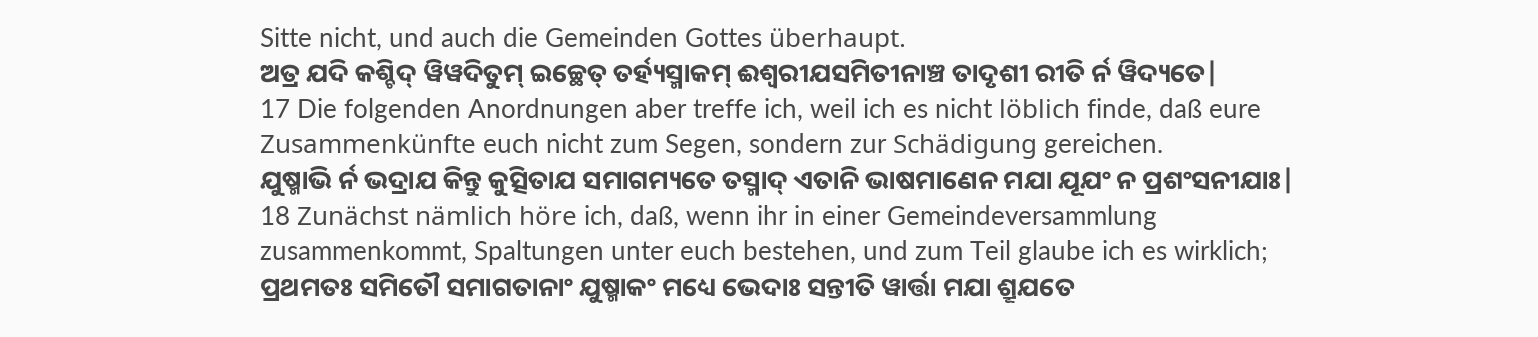Sitte nicht, und auch die Gemeinden Gottes überhaupt.
ଅତ୍ର ଯଦି କଶ୍ଚିଦ୍ ୱିୱଦିତୁମ୍ ଇଚ୍ଛେତ୍ ତର୍ହ୍ୟସ୍ମାକମ୍ ଈଶ୍ୱରୀଯସମିତୀନାଞ୍ଚ ତାଦୃଶୀ ରୀତି ର୍ନ ୱିଦ୍ୟତେ|
17 Die folgenden Anordnungen aber treffe ich, weil ich es nicht löblich finde, daß eure Zusammenkünfte euch nicht zum Segen, sondern zur Schädigung gereichen.
ଯୁଷ୍ମାଭି ର୍ନ ଭଦ୍ରାଯ କିନ୍ତୁ କୁତ୍ସିତାଯ ସମାଗମ୍ୟତେ ତସ୍ମାଦ୍ ଏତାନି ଭାଷମାଣେନ ମଯା ଯୂଯଂ ନ ପ୍ରଶଂସନୀଯାଃ|
18 Zunächst nämlich höre ich, daß, wenn ihr in einer Gemeindeversammlung zusammenkommt, Spaltungen unter euch bestehen, und zum Teil glaube ich es wirklich;
ପ୍ରଥମତଃ ସମିତୌ ସମାଗତାନାଂ ଯୁଷ୍ମାକଂ ମଧ୍ୟେ ଭେଦାଃ ସନ୍ତୀତି ୱାର୍ତ୍ତା ମଯା ଶ୍ରୂଯତେ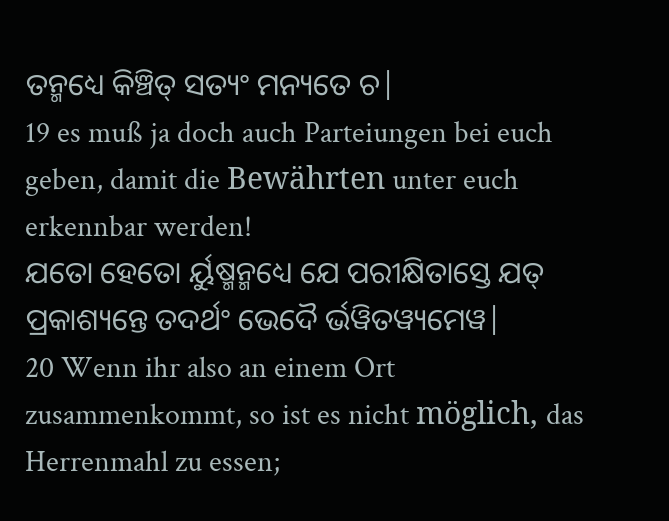ତନ୍ମଧ୍ୟେ କିଞ୍ଚିତ୍ ସତ୍ୟଂ ମନ୍ୟତେ ଚ|
19 es muß ja doch auch Parteiungen bei euch geben, damit die Bewährten unter euch erkennbar werden!
ଯତୋ ହେତୋ ର୍ୟୁଷ୍ମନ୍ମଧ୍ୟେ ଯେ ପରୀକ୍ଷିତାସ୍ତେ ଯତ୍ ପ୍ରକାଶ୍ୟନ୍ତେ ତଦର୍ଥଂ ଭେଦୈ ର୍ଭୱିତୱ୍ୟମେୱ|
20 Wenn ihr also an einem Ort zusammenkommt, so ist es nicht möglich, das Herrenmahl zu essen;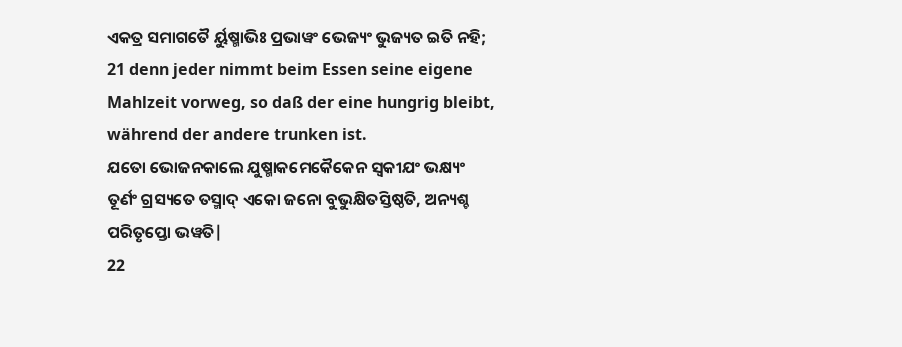ଏକତ୍ର ସମାଗତୈ ର୍ୟୁଷ୍ମାଭିଃ ପ୍ରଭାୱଂ ଭେଜ୍ୟଂ ଭୁଜ୍ୟତ ଇତି ନହି;
21 denn jeder nimmt beim Essen seine eigene Mahlzeit vorweg, so daß der eine hungrig bleibt, während der andere trunken ist.
ଯତୋ ଭୋଜନକାଲେ ଯୁଷ୍ମାକମେକୈକେନ ସ୍ୱକୀଯଂ ଭକ୍ଷ୍ୟଂ ତୂର୍ଣଂ ଗ୍ରସ୍ୟତେ ତସ୍ମାଦ୍ ଏକୋ ଜନୋ ବୁଭୁକ୍ଷିତସ୍ତିଷ୍ଠତି, ଅନ୍ୟଶ୍ଚ ପରିତୃପ୍ତୋ ଭୱତି|
22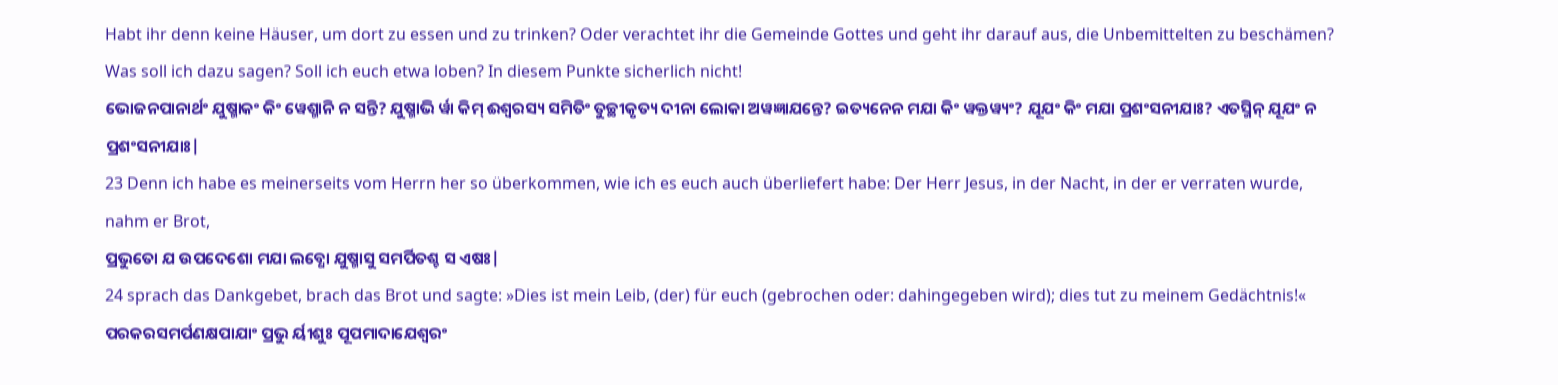Habt ihr denn keine Häuser, um dort zu essen und zu trinken? Oder verachtet ihr die Gemeinde Gottes und geht ihr darauf aus, die Unbemittelten zu beschämen? Was soll ich dazu sagen? Soll ich euch etwa loben? In diesem Punkte sicherlich nicht!
ଭୋଜନପାନାର୍ଥଂ ଯୁଷ୍ମାକଂ କିଂ ୱେଶ୍ମାନି ନ ସନ୍ତି? ଯୁଷ୍ମାଭି ର୍ୱା କିମ୍ ଈଶ୍ୱରସ୍ୟ ସମିତିଂ ତୁଚ୍ଛୀକୃତ୍ୟ ଦୀନା ଲୋକା ଅୱଜ୍ଞାଯନ୍ତେ? ଇତ୍ୟନେନ ମଯା କିଂ ୱକ୍ତୱ୍ୟଂ? ଯୂଯଂ କିଂ ମଯା ପ୍ରଶଂସନୀଯାଃ? ଏତସ୍ମିନ୍ ଯୂଯଂ ନ ପ୍ରଶଂସନୀଯାଃ|
23 Denn ich habe es meinerseits vom Herrn her so überkommen, wie ich es euch auch überliefert habe: Der Herr Jesus, in der Nacht, in der er verraten wurde, nahm er Brot,
ପ୍ରଭୁତୋ ଯ ଉପଦେଶୋ ମଯା ଲବ୍ଧୋ ଯୁଷ୍ମାସୁ ସମର୍ପିତଶ୍ଚ ସ ଏଷଃ|
24 sprach das Dankgebet, brach das Brot und sagte: »Dies ist mein Leib, (der) für euch (gebrochen oder: dahingegeben wird); dies tut zu meinem Gedächtnis!«
ପରକରସମର୍ପଣକ୍ଷପାଯାଂ ପ୍ରଭୁ ର୍ୟୀଶୁଃ ପୂପମାଦାଯେଶ୍ୱରଂ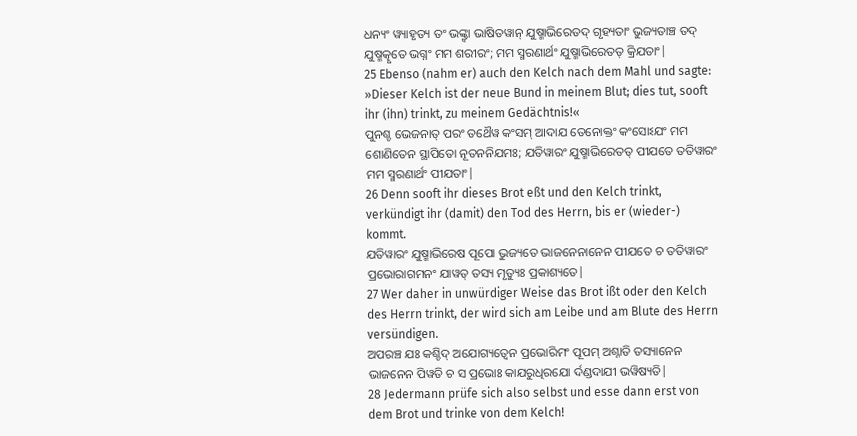ଧନ୍ୟଂ ୱ୍ୟାହୃତ୍ୟ ତଂ ଭଙ୍କ୍ତ୍ୱା ଭାଷିତୱାନ୍ ଯୁଷ୍ମାଭିରେତଦ୍ ଗୃହ୍ୟତାଂ ଭୁଜ୍ୟତାଞ୍ଚ ତଦ୍ ଯୁଷ୍ମତ୍କୃତେ ଭଗ୍ନଂ ମମ ଶରୀରଂ; ମମ ସ୍ମରଣାର୍ଥଂ ଯୁଷ୍ମାଭିରେତତ୍ କ୍ରିଯତାଂ|
25 Ebenso (nahm er) auch den Kelch nach dem Mahl und sagte: »Dieser Kelch ist der neue Bund in meinem Blut; dies tut, sooft ihr (ihn) trinkt, zu meinem Gedächtnis!«
ପୁନଶ୍ଚ ଭେଜନାତ୍ ପରଂ ତଥୈୱ କଂସମ୍ ଆଦାଯ ତେନୋକ୍ତଂ କଂସୋଽଯଂ ମମ ଶୋଣିତେନ ସ୍ଥାପିତୋ ନୂତନନିଯମଃ; ଯତିୱାରଂ ଯୁଷ୍ମାଭିରେତତ୍ ପୀଯତେ ତତିୱାରଂ ମମ ସ୍ମରଣାର୍ଥଂ ପୀଯତାଂ|
26 Denn sooft ihr dieses Brot eßt und den Kelch trinkt, verkündigt ihr (damit) den Tod des Herrn, bis er (wieder-) kommt.
ଯତିୱାରଂ ଯୁଷ୍ମାଭିରେଷ ପୂପୋ ଭୁଜ୍ୟତେ ଭାଜନେନାନେନ ପୀଯତେ ଚ ତତିୱାରଂ ପ୍ରଭୋରାଗମନଂ ଯାୱତ୍ ତସ୍ୟ ମୃତ୍ୟୁଃ ପ୍ରକାଶ୍ୟତେ|
27 Wer daher in unwürdiger Weise das Brot ißt oder den Kelch des Herrn trinkt, der wird sich am Leibe und am Blute des Herrn versündigen.
ଅପରଞ୍ଚ ଯଃ କଶ୍ଚିଦ୍ ଅଯୋଗ୍ୟତ୍ୱେନ ପ୍ରଭୋରିମଂ ପୂପମ୍ ଅଶ୍ନାତି ତସ୍ୟାନେନ ଭାଜନେନ ପିୱତି ଚ ସ ପ୍ରଭୋଃ କାଯରୁଧିରଯୋ ର୍ଦଣ୍ଡଦାଯୀ ଭୱିଷ୍ୟତି|
28 Jedermann prüfe sich also selbst und esse dann erst von dem Brot und trinke von dem Kelch!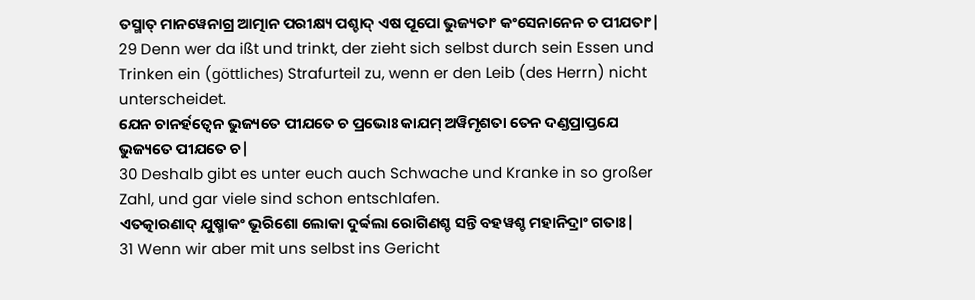ତସ୍ମାତ୍ ମାନୱେନାଗ୍ର ଆତ୍ମାନ ପରୀକ୍ଷ୍ୟ ପଶ୍ଚାଦ୍ ଏଷ ପୂପୋ ଭୁଜ୍ୟତାଂ କଂସେନାନେନ ଚ ପୀଯତାଂ|
29 Denn wer da ißt und trinkt, der zieht sich selbst durch sein Essen und Trinken ein (göttliches) Strafurteil zu, wenn er den Leib (des Herrn) nicht unterscheidet.
ଯେନ ଚାନର୍ହତ୍ୱେନ ଭୁଜ୍ୟତେ ପୀଯତେ ଚ ପ୍ରଭୋଃ କାଯମ୍ ଅୱିମୃଶତା ତେନ ଦଣ୍ଡପ୍ରାପ୍ତଯେ ଭୁଜ୍ୟତେ ପୀଯତେ ଚ|
30 Deshalb gibt es unter euch auch Schwache und Kranke in so großer Zahl, und gar viele sind schon entschlafen.
ଏତତ୍କାରଣାଦ୍ ଯୁଷ୍ମାକଂ ଭୂରିଶୋ ଲୋକା ଦୁର୍ବ୍ବଲା ରୋଗିଣଶ୍ଚ ସନ୍ତି ବହୱଶ୍ଚ ମହାନିଦ୍ରାଂ ଗତାଃ|
31 Wenn wir aber mit uns selbst ins Gericht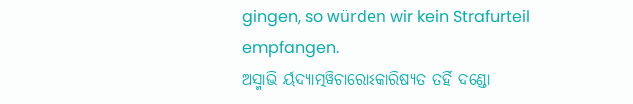gingen, so würden wir kein Strafurteil empfangen.
ଅସ୍ମାଭି ର୍ୟଦ୍ୟାତ୍ମୱିଚାରୋଽକାରିଷ୍ୟତ ତର୍ହି ଦଣ୍ଡୋ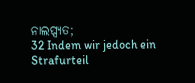ନାଲପ୍ସ୍ୟତ;
32 Indem wir jedoch ein Strafurteil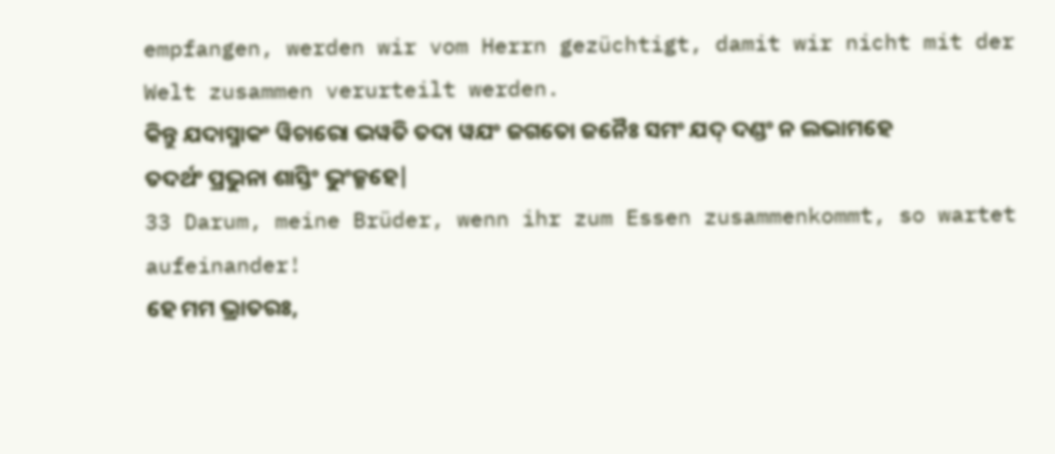empfangen, werden wir vom Herrn gezüchtigt, damit wir nicht mit der Welt zusammen verurteilt werden.
କିନ୍ତୁ ଯଦାସ୍ମାକଂ ୱିଚାରୋ ଭୱତି ତଦା ୱଯଂ ଜଗତୋ ଜନୈଃ ସମଂ ଯଦ୍ ଦଣ୍ଡଂ ନ ଲଭାମହେ ତଦର୍ଥଂ ପ୍ରଭୁନା ଶାସ୍ତିଂ ଭୁଂଜ୍ମହେ|
33 Darum, meine Brüder, wenn ihr zum Essen zusammenkommt, so wartet aufeinander!
ହେ ମମ ଭ୍ରାତରଃ,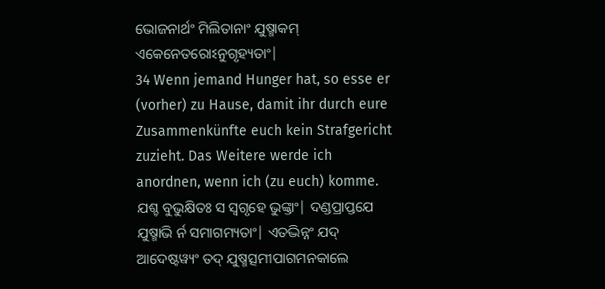ଭୋଜନାର୍ଥଂ ମିଲିତାନାଂ ଯୁଷ୍ମାକମ୍ ଏକେନେତରୋଽନୁଗୃହ୍ୟତାଂ|
34 Wenn jemand Hunger hat, so esse er (vorher) zu Hause, damit ihr durch eure Zusammenkünfte euch kein Strafgericht zuzieht. Das Weitere werde ich anordnen, wenn ich (zu euch) komme.
ଯଶ୍ଚ ବୁଭୁକ୍ଷିତଃ ସ ସ୍ୱଗୃହେ ଭୁଙ୍କ୍ତାଂ| ଦଣ୍ଡପ୍ରାପ୍ତଯେ ଯୁଷ୍ମାଭି ର୍ନ ସମାଗମ୍ୟତାଂ| ଏତଦ୍ଭିନ୍ନଂ ଯଦ୍ ଆଦେଷ୍ଟୱ୍ୟଂ ତଦ୍ ଯୁଷ୍ମତ୍ସମୀପାଗମନକାଲେ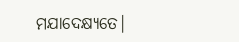ମଯାଦେକ୍ଷ୍ୟତେ|